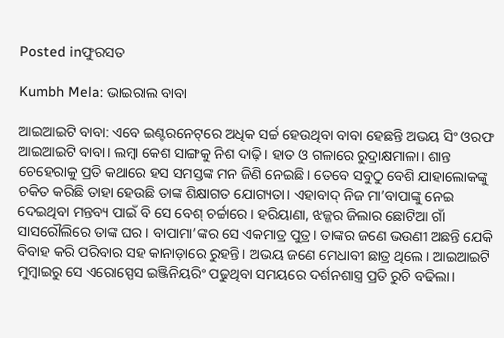Posted inଫୁରସତ

Kumbh Mela: ଭାଇରାଲ ବାବା

ଆଇଆଇଟି ବାବା: ଏବେ ଇଣ୍ଟରନେଟ୍‌ରେ ଅଧିକ ସର୍ଚ୍ଚ ହେଉଥିବା ବାବା ହେଛନ୍ତି ଅଭୟ ସିଂ ଓରଫ ଆଇଆଇଟି ବାବା। ଲମ୍ବା କେଶ ସାଙ୍ଗକୁ ନିଶ ଦାଢ଼ି। ହାତ ଓ ଗଳାରେ ରୁଦ୍ରାକ୍ଷମାଳା। ଶାନ୍ତ ଚେହେରାକୁ ପ୍ରତି କଥାରେ ହସ ସମସ୍ତଙ୍କ ମନ ଜିଣି ନେଇଛି। ତେବେ ସବୁଠୁ ବେଶି ଯାହାଲୋକଙ୍କୁ ଚକିତ କରିଛି ତାହା ହେଉଛି ତାଙ୍କ ଶିକ୍ଷାଗତ ଯୋଗ୍ୟତା। ଏହାବାଦ୍‌ ନିଜ ମା’ବାପାଙ୍କୁ ନେଇ ଦେଇଥିବା ମନ୍ତବ୍ୟ ପାଇଁ ବି ସେ ବେଶ୍‌ ଚର୍ଚ୍ଚାରେ। ହରିୟାଣା, ଝଜ୍ଜର ଜିଲାର ଛୋଟିଆ ଗାଁ ସାସରୌଲିରେ ତାଙ୍କ ଘର। ବାପାମା’ଙ୍କର ସେ ଏକମାତ୍ର ପୁତ୍ର। ତାଙ୍କର ଜଣେ ଭଉଣୀ ଅଛନ୍ତି ଯେକି ବିବାହ କରି ପରିବାର ସହ କାନାଡ଼ାରେ ରୁହନ୍ତି। ଅଭୟ ଜଣେ ମେଧାବୀ ଛାତ୍ର ଥିଲେ। ଆଇଆଇଟି ମୁମ୍ବାଇରୁ ସେ ଏରୋସ୍ପେସ ଇଞ୍ଜିନିୟରିଂ ପଢୁଥିବା ସମୟରେ ଦର୍ଶନଶାସ୍ତ୍ର ପ୍ରତି ରୁଚି ବଢିଲା।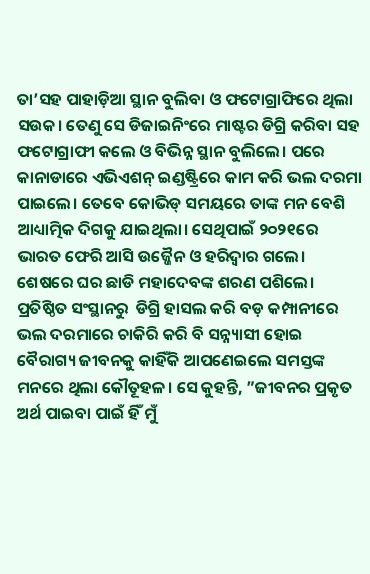ତା’ସହ ପାହାଡ଼ିଆ ସ୍ଥାନ ବୁଲିବା ଓ ଫଟୋଗ୍ରାଫିରେ ଥିଲା ସଉକ। ତେଣୁ ସେ ଡିଜାଇନିଂରେ ମାଷ୍ଟର ଡିଗ୍ରି କରିବା ସହ ଫଟୋଗ୍ରାଫୀ କଲେ ଓ ବିଭିନ୍ନ ସ୍ଥାନ ବୁଲିଲେ। ପରେ କାନାଡାରେ ଏଭିଏଶନ୍‌ ଇଣ୍ଡଷ୍ଟ୍ରିରେ କାମ କରି ଭଲ ଦରମା ପାଇଲେ। ତେବେ କୋଭିଡ୍‌ ସମୟରେ ତାଙ୍କ ମନ ବେଶି ଆଧ୍ୟାତ୍ମିକ ଦିଗକୁ ଯାଇଥିଲା। ସେଥିପାଇଁ ୨୦୨୧ରେ ଭାରତ ଫେରି ଆସି ଉଜ୍ଜୈନ ଓ ହରିଦ୍ୱାର ଗଲେ। ଶେଷରେ ଘର ଛାଡି ମହାଦେବଙ୍କ ଶରଣ ପଶିଲେ। ପ୍ରତିଷ୍ଠିତ ସଂସ୍ଥାନରୁ  ଡିଗ୍ରି ହାସଲ କରି ବଡ଼ କମ୍ପାନୀରେ ଭଲ ଦରମାରେ ଚାକିରି କରି ବି ସନ୍ନ୍ୟାସୀ ହୋଇ ବୈରାଗ୍ୟ ଜୀବନକୁ କାହିଁକି ଆପଣେଇଲେ ସମସ୍ତଙ୍କ ମନରେ ଥିଲା କୌତୂହଳ। ସେ କୁହନ୍ତି, ”ଜୀବନର ପ୍ରକୃତ ଅର୍ଥ ପାଇବା ପାଇଁ ହିଁ ମୁଁ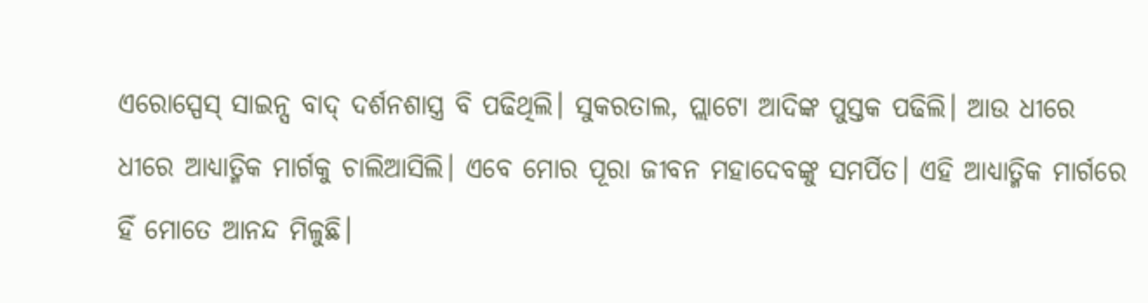ଏରୋସ୍ପେସ୍‌ ସାଇନ୍ସ ବାଦ୍‌ ଦର୍ଶନଶାସ୍ତ୍ର ବି ପଢିଥିଲି। ସୁକରତାଲ, ପ୍ଲାଟୋ ଆଦିଙ୍କ ପୁସ୍ତକ ପଢିଲି। ଆଉ ଧୀରେ ଧୀରେ ଆଧ୍ୟାତ୍ମିକ ମାର୍ଗକୁ ଚାଲିଆସିଲି। ଏବେ ମୋର ପୂରା ଜୀବନ ମହାଦେବଙ୍କୁ ସମର୍ପିତ। ଏହି ଆଧ୍ୟାତ୍ମିକ ମାର୍ଗରେ ହିଁ ମୋତେ ଆନନ୍ଦ ମିଳୁଛି।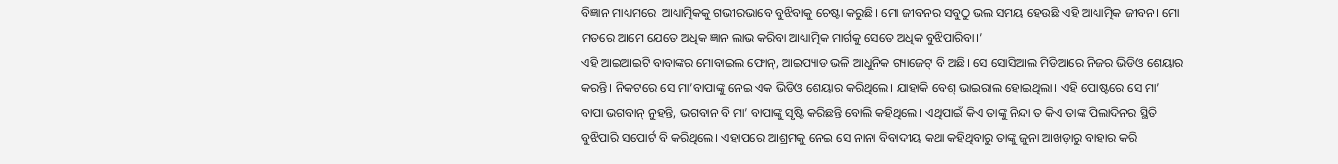ବିଜ୍ଞାନ ମାଧ୍ୟମରେ  ଆଧ୍ୟାତ୍ମିକକୁ ଗଭୀରଭାବେ ବୁଝିବାକୁ ଚେଷ୍ଟା କରୁଛି। ମୋ ଜୀବନର ସବୁଠୁ ଭଲ ସମୟ ହେଉଛି ଏହି ଆଧ୍ୟାତ୍ମିକ ଜୀବନ। ମୋ ମତରେ ଆମେ ଯେତେ ଅଧିକ ଜ୍ଞାନ ଲାଭ କରିବା ଆଧ୍ୟାତ୍ମିକ ମାର୍ଗକୁ ସେତେ ଅଧିକ ବୁଝିପାରିବା।’
ଏହି ଆଇଆଇଟି ବାବାଙ୍କର ମୋବାଇଲ ଫୋନ୍‌, ଆଇପ୍ୟାଡ ଭଳି ଆଧୁନିକ ଗ୍ୟାଜେଟ୍‌ ବି ଅଛି। ସେ ସୋସିଆଲ ମିଡିଆରେ ନିଜର ଭିଡିଓ ଶେୟାର କରନ୍ତି। ନିକଟରେ ସେ ମା’ବାପାଙ୍କୁ ନେଇ ଏକ ଭିଡିଓ ଶେୟାର କରିଥିଲେ। ଯାହାକି ବେଶ୍‌ ଭାଇରାଲ ହୋଇଥିଲା। ଏହି ପୋଷ୍ଟରେ ସେ ମା’ ବାପା ଭଗବାନ୍‌ ନୁହନ୍ତି, ଭଗବାନ ବି ମା’ ବାପାଙ୍କୁ ସୃଷ୍ଟି କରିଛନ୍ତି ବୋଲି କହିଥିଲେ। ଏଥିପାଇଁ କିଏ ତାଙ୍କୁ ନିନ୍ଦା ତ କିଏ ତାଙ୍କ ପିଲାଦିନର ସ୍ଥିତି ବୁଝିପାରି ସପୋର୍ଟ ବି କରିଥିଲେ। ଏହାପରେ ଆଶ୍ରମକୁ ନେଇ ସେ ନାନା ବିବାଦୀୟ କଥା କହିଥିବାରୁ ତାଙ୍କୁ ଜୁନା ଆଖଡ଼ାରୁ ବାହାର କରି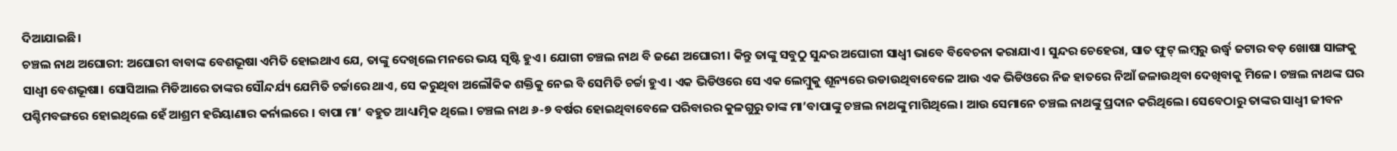ଦିଆଯାଇଛି।
ଚଞ୍ଚଲ ନାଥ ଅଘୋରୀ: ଅଘୋରୀ ବାବାଙ୍କ ବେଶଭୂଷା ଏମିତି ହୋଇଥାଏ ଯେ, ତାଙ୍କୁ ଦେଖିଲେ ମନରେ ଭୟ ସୃଷ୍ଟି ହୁଏ। ଯୋଗୀ ଚଞ୍ଚଲ ନାଥ ବି ଜଣେ ଅଘୋରୀ। କିନ୍ତୁ ତାଙ୍କୁ ସବୁଠୁ ସୁନ୍ଦର ଅଘୋରୀ ସାଧ୍ୱୀ ଭାବେ ବିବେଚନା କରାଯାଏ। ସୁନ୍ଦର ଚେହେରା, ସାତ ଫୁଟ୍‌ ଲମ୍ବରୁ ଉର୍ଦ୍ଧ୍ୱ ଜଟାର ବଡ଼ ଖୋଷା ସାଙ୍ଗକୁ ସାଧ୍ୱୀ ବେଶଭୂଷା। ସୋସିଆଲ ମିଡିଆରେ ତାଙ୍କର ସୌନ୍ଦର୍ଯ୍ୟ ଯେମିତି ଚର୍ଚ୍ଚାରେ ଥାଏ, ସେ କରୁଥିବା ଅଲୌକିକ ଶକ୍ତିକୁ ନେଇ ବି ସେମିତି ଚର୍ଚ୍ଚା ହୁଏ। ଏକ ଭିଡିଓରେ ସେ ଏକ ଲେମ୍ବୁକୁ ଶୂନ୍ୟରେ ଉଡାଉଥିବାବେଳେ ଆଉ ଏକ ଭିଡିଓରେ ନିଜ ହାତରେ ନିଆଁ ଜଳାଉଥିବା ଦେଖିବାକୁ ମିଳେ। ଚଞ୍ଚଲ ନାଥଙ୍କ ଘର ପଶ୍ଚିମବଙ୍ଗରେ ହୋଇଥିଲେ ହେଁ ଆଶ୍ରମ ହରିୟାଣାର କର୍ନାଲରେ । ବାପା ମା’ ବହୁତ ଆଧ୍ୟାତ୍ମିକ ଥିଲେ। ଚଞ୍ଚଲ ନାଥ ୬-୭ ବର୍ଷର ହୋଇଥିବାବେଳେ ପରିବାରର କୁଳଗୁରୁ ତାଙ୍କ ମା’ବାପାଙ୍କୁ ଚଞ୍ଚଲ ନାଥଙ୍କୁ ମାଗିଥିଲେ। ଆଉ ସେମାନେ ଚଞ୍ଚଲ ନାଥଙ୍କୁ ପ୍ରଦାନ କରିଥିଲେ। ସେବେଠାରୁ ତାଙ୍କର ସାଧ୍ୱୀ ଜୀବନ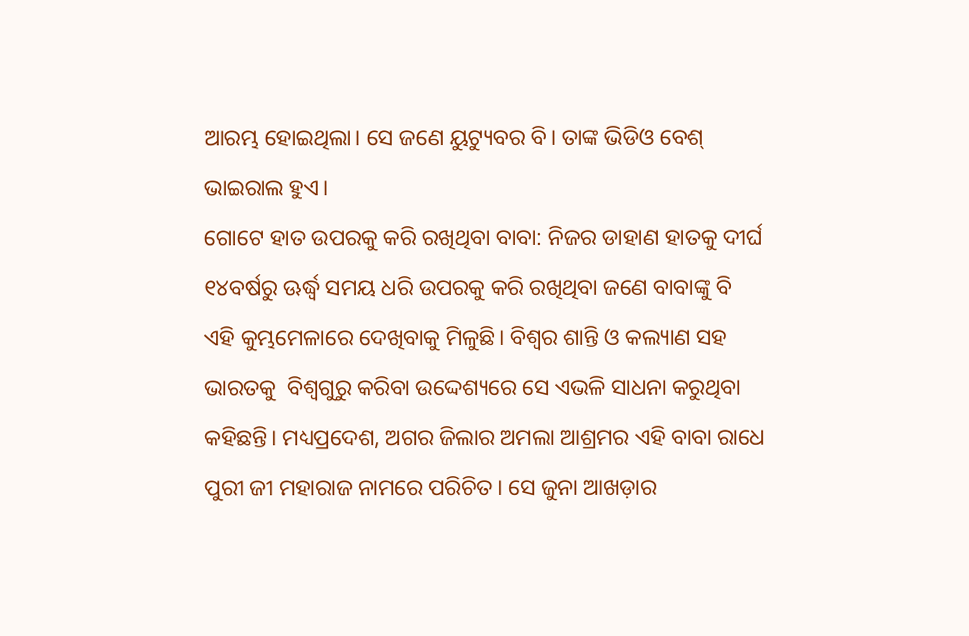ଆରମ୍ଭ ହୋଇଥିଲା। ସେ ଜଣେ ୟୁଟ୍ୟୁବର ବି। ତାଙ୍କ ଭିଡିଓ ବେଶ୍‌ ଭାଇରାଲ ହୁଏ।
ଗୋଟେ ହାତ ଉପରକୁ କରି ରଖିଥିବା ବାବା: ନିଜର ଡାହାଣ ହାତକୁ ଦୀର୍ଘ ୧୪ବର୍ଷରୁ ଊର୍ଦ୍ଧ୍ୱ ସମୟ ଧରି ଉପରକୁ କରି ରଖିଥିବା ଜଣେ ବାବାଙ୍କୁ ବି ଏହି କୁମ୍ଭମେଳାରେ ଦେଖିବାକୁ ମିଳୁଛି। ବିଶ୍ୱର ଶାନ୍ତି ଓ କଲ୍ୟାଣ ସହ ଭାରତକୁ  ବିଶ୍ୱଗୁରୁ କରିବା ଉଦ୍ଦେଶ୍ୟରେ ସେ ଏଭଳି ସାଧନା କରୁଥିବା କହିଛନ୍ତି। ମଧ୍ୟପ୍ରଦେଶ, ଅଗର ଜିଲାର ଅମଲା ଆଶ୍ରମର ଏହି ବାବା ରାଧେ ପୁରୀ ଜୀ ମହାରାଜ ନାମରେ ପରିଚିତ। ସେ ଜୁନା ଆଖଡ଼ାର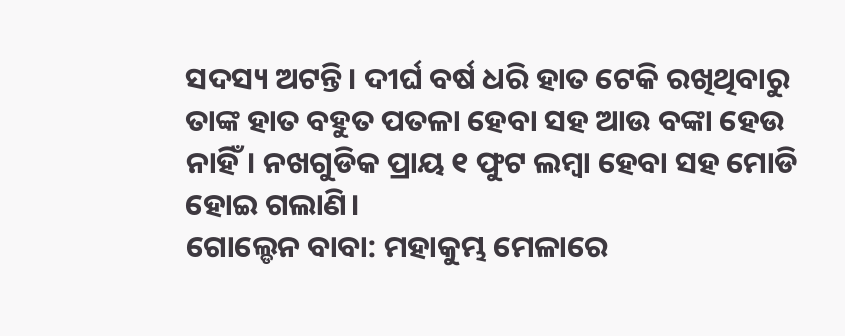ସଦସ୍ୟ ଅଟନ୍ତି। ଦୀର୍ଘ ବର୍ଷ ଧରି ହାତ ଟେକି ରଖିଥିବାରୁ ତାଙ୍କ ହାତ ବହୁତ ପତଳା ହେବା ସହ ଆଉ ବଙ୍କା ହେଉ ନାହିଁ। ନଖଗୁଡିକ ପ୍ରାୟ ୧ ଫୁଟ ଲମ୍ବା ହେବା ସହ ମୋଡି ହୋଇ ଗଲାଣି।
ଗୋଲ୍ଡେନ ବାବା: ମହାକୁମ୍ଭ ମେଳାରେ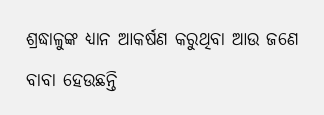ଶ୍ରଦ୍ଧାଳୁଙ୍କ ଧ୍ୟାନ ଆକର୍ଷଣ କରୁଥିବା ଆଉ ଜଣେ ବାବା ହେଉଛନ୍ତି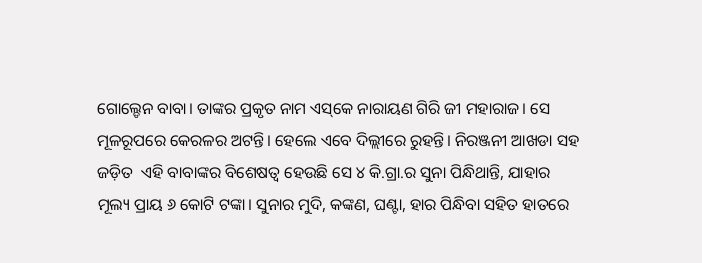ଗୋଲ୍ଡେନ ବାବା। ତାଙ୍କର ପ୍ରକୃତ ନାମ ଏସ୍‌କେ ନାରାୟଣ ଗିରି ଜୀ ମହାରାଜ। ସେ ମୂଳରୂପରେ କେରଳର ଅଟନ୍ତି। ହେଲେ ଏବେ ଦିଲ୍ଲୀରେ ରୁହନ୍ତି। ନିରଞ୍ଜନୀ ଆଖଡା ସହ ଜଡ଼ିତ  ଏହି ବାବାଙ୍କର ବିଶେଷତ୍ୱ ହେଉଛି ସେ ୪ କି.ଗ୍ରା.ର ସୁନା ପିନ୍ଧିଥାନ୍ତି, ଯାହାର ମୂଲ୍ୟ ପ୍ରାୟ ୬ କୋଟି ଟଙ୍କା। ସୁନାର ମୁଦି, କଙ୍କଣ, ଘଣ୍ଟା, ହାର ପିନ୍ଧିବା ସହିତ ହାତରେ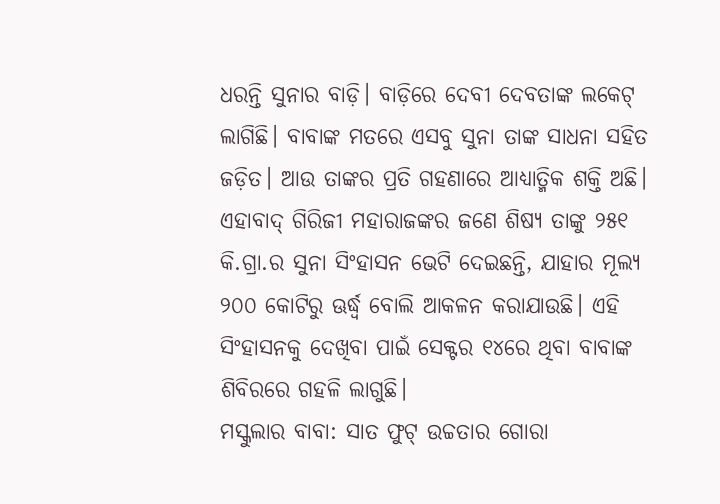ଧରନ୍ତି ସୁନାର ବାଡ଼ି। ବାଡ଼ିରେ ଦେବୀ ଦେବତାଙ୍କ ଲକେଟ୍‌ ଲାଗିଛି। ବାବାଙ୍କ ମତରେ ଏସବୁ ସୁନା ତାଙ୍କ ସାଧନା ସହିତ ଜଡ଼ିତ। ଆଉ ତାଙ୍କର ପ୍ରତି ଗହଣାରେ ଆଧ୍ୟାତ୍ମିକ ଶକ୍ତି ଅଛି। ଏହାବାଦ୍‌ ଗିରିଜୀ ମହାରାଜଙ୍କର ଜଣେ ଶିଷ୍ୟ ତାଙ୍କୁ ୨୫୧ କି.ଗ୍ରା.ର ସୁନା ସିଂହାସନ ଭେଟି ଦେଇଛନ୍ତି, ଯାହାର ମୂଲ୍ୟ ୨୦୦ କୋଟିରୁ ଊର୍ଦ୍ଧ୍ୱ ବୋଲି ଆକଳନ କରାଯାଉଛି। ଏହି ସିଂହାସନକୁ ଦେଖିବା ପାଇଁ ସେକ୍ଟର ୧୪ରେ ଥିବା ବାବାଙ୍କ ଶିବିରରେ ଗହଳି ଲାଗୁଛି।
ମସ୍କୁଲାର ବାବା: ସାତ ଫୁଟ୍‌ ଉଚ୍ଚତାର ଗୋରା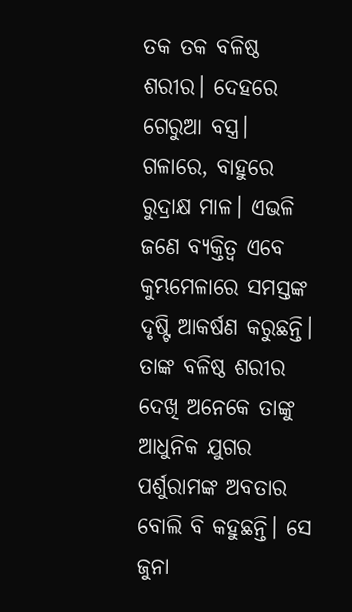ତକ ତକ ବଳିଷ୍ଠ ଶରୀର। ଦେହରେ ଗେରୁଆ ବସ୍ତ୍ର। ଗଳାରେ, ବାହୁରେ ରୁଦ୍ରାକ୍ଷ ମାଳ। ଏଭଳି ଜଣେ ବ୍ୟକ୍ତିତ୍ୱ ଏବେ କୁମ୍ଭମେଳାରେ ସମସ୍ତଙ୍କ ଦୃଷ୍ଟି ଆକର୍ଷଣ କରୁଛନ୍ତି। ତାଙ୍କ ବଳିଷ୍ଠ ଶରୀର ଦେଖି ଅନେକେ ତାଙ୍କୁ ଆଧୁନିକ ଯୁଗର ପର୍ଶୁରାମଙ୍କ ଅବତାର ବୋଲି ବି କହୁଛନ୍ତି। ସେ ଜୁନା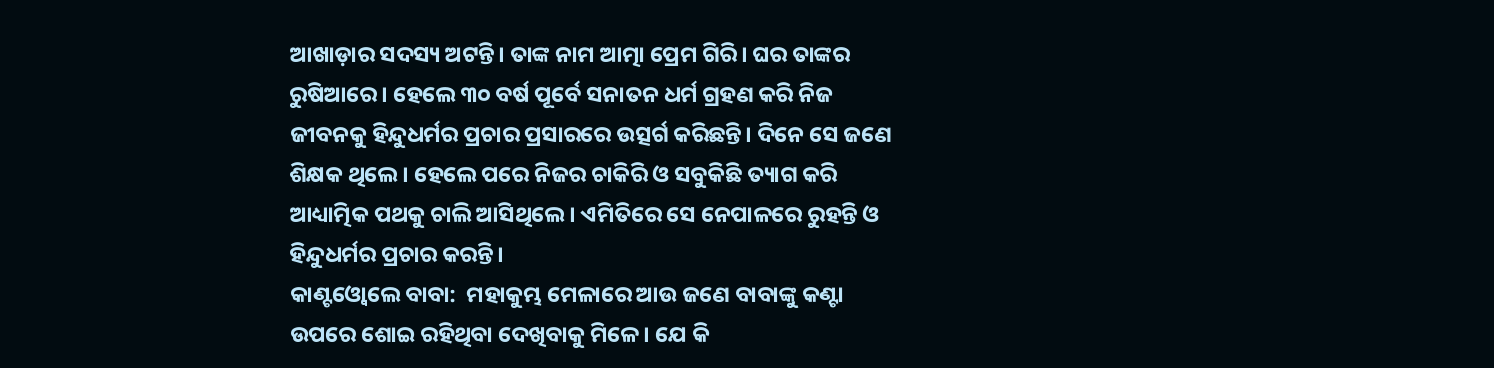ଆଖାଡ଼ାର ସଦସ୍ୟ ଅଟନ୍ତି। ତାଙ୍କ ନାମ ଆତ୍ମା ପ୍ରେମ ଗିରି। ଘର ତାଙ୍କର ରୁଷିଆରେ। ହେଲେ ୩୦ ବର୍ଷ ପୂର୍ବେ ସନାତନ ଧର୍ମ ଗ୍ରହଣ କରି ନିଜ ଜୀବନକୁ ହିନ୍ଦୁଧର୍ମର ପ୍ରଚାର ପ୍ରସାରରେ ଉତ୍ସର୍ଗ କରିଛନ୍ତି। ଦିନେ ସେ ଜଣେ ଶିକ୍ଷକ ଥିଲେ। ହେଲେ ପରେ ନିଜର ଚାକିରି ଓ ସବୁକିଛି ତ୍ୟାଗ କରି ଆଧ୍ୟାତ୍ମିକ ପଥକୁ ଚାଲି ଆସିଥିଲେ। ଏମିତିରେ ସେ ନେପାଳରେ ରୁହନ୍ତି ଓ ହିନ୍ଦୁଧର୍ମର ପ୍ରଚାର କରନ୍ତି।
କାଣ୍ଟଓ୍ବୋଲେ ବାବା:  ମହାକୁମ୍ଭ ମେଳାରେ ଆଉ ଜଣେ ବାବାଙ୍କୁ କଣ୍ଟା ଉପରେ ଶୋଇ ରହିଥିବା ଦେଖିବାକୁ ମିଳେ। ଯେ କି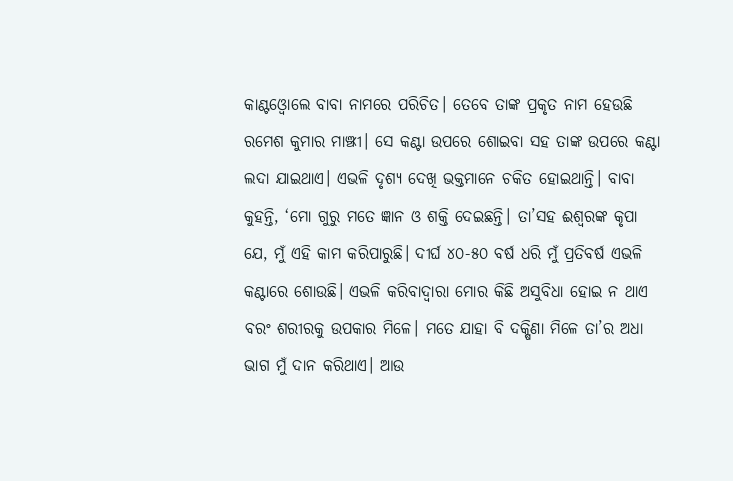କାଣ୍ଟଓ୍ବୋଲେ ବାବା ନାମରେ ପରିଚିତ। ତେବେ ତାଙ୍କ ପ୍ରକୃତ ନାମ ହେଉଛି ରମେଶ କୁମାର ମାଞ୍ଝୀ। ସେ କଣ୍ଟା ଉପରେ ଶୋଇବା ସହ ତାଙ୍କ ଉପରେ କଣ୍ଟା ଲଦା ଯାଇଥାଏ। ଏଭଳି ଦୃଶ୍ୟ ଦେଖି ଭକ୍ତମାନେ ଚକିତ ହୋଇଥାନ୍ତି। ବାବା କୁହନ୍ତି, ‘ମୋ ଗୁରୁ ମତେ ଜ୍ଞାନ ଓ ଶକ୍ତି ଦେଇଛନ୍ତି। ତା’ସହ ଈଶ୍ୱରଙ୍କ କୃପା ଯେ, ମୁଁ ଏହି କାମ କରିପାରୁଛି। ଦୀର୍ଘ ୪୦-୫୦ ବର୍ଷ ଧରି ମୁଁ ପ୍ରତିବର୍ଷ ଏଭଳି କଣ୍ଟାରେ ଶୋଉଛି। ଏଭଳି କରିବାଦ୍ୱାରା ମୋର କିଛି ଅସୁବିଧା ହୋଇ ନ ଥାଏ ବରଂ ଶରୀରକୁ ଉପକାର ମିଳେ। ମତେ ଯାହା ବି ଦକ୍ଷିଣା ମିଳେ ତା’ର ଅଧା ଭାଗ ମୁଁ ଦାନ କରିଥାଏ। ଆଉ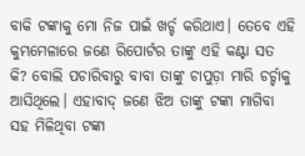ବାକି ଟଙ୍କାକୁ ମୋ ନିଜ ପାଇଁ ଖର୍ଚ୍ଚ କରିଥାଏ। ତେବେ ଏହି କୁମ୍ଭମେଳାରେ ଜଣେ ରିପୋର୍ଟର ତାଙ୍କୁ ଏହି କଣ୍ଟା ସତ କି? ବୋଲି ପଚାରିବାରୁ ବାବା ତାଙ୍କୁ ଚାପୁଡ଼ା ମାରି ଚର୍ଚ୍ଚାକୁ ଆସିଥିଲେ। ଏହାବାଦ୍‌ ଜଣେ ଝିଅ ତାଙ୍କୁ ଟଙ୍କା ମାଗିବା ସହ ମିଳିଥିବା ଟଙ୍କା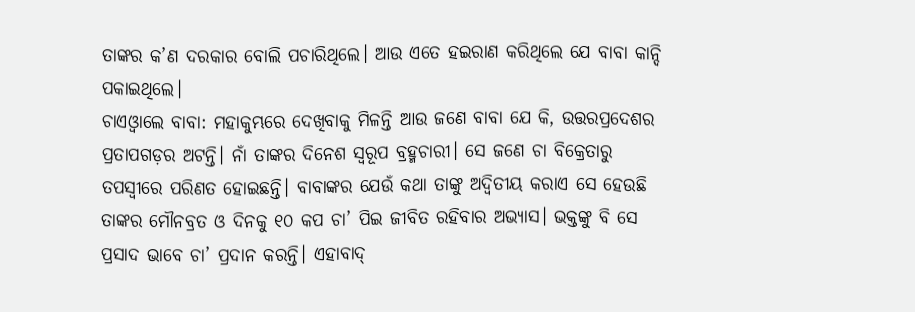ତାଙ୍କର କ’ଣ ଦରକାର ବୋଲି ପଚାରିଥିଲେ। ଆଉ ଏତେ ହଇରାଣ କରିଥିଲେ ଯେ ବାବା କାନ୍ଦି ପକାଇଥିଲେ।
ଚାଏଓ୍ବାଲେ ବାବା: ମହାକୁମ୍ଭରେ ଦେଖିବାକୁ ମିଳନ୍ତି ଆଉ ଜଣେ ବାବା ଯେ କି, ଉତ୍ତରପ୍ରଦେଶର ପ୍ରତାପଗଡ଼ର ଅଟନ୍ତି। ନାଁ ତାଙ୍କର ଦିନେଶ ସ୍ବରୂପ ବ୍ରହ୍ମଚାରୀ। ସେ ଜଣେ ଚା ବିକ୍ରେତାରୁ ତପସ୍ବୀରେ ପରିଣତ ହୋଇଛନ୍ତି। ବାବାଙ୍କର ଯେଉଁ କଥା ତାଙ୍କୁ ଅଦ୍ୱିତୀୟ କରାଏ ସେ ହେଉଛି ତାଙ୍କର ମୌନବ୍ରତ ଓ ଦିନକୁ ୧୦ କପ ଚା’ ପିଇ ଜୀବିତ ରହିବାର ଅଭ୍ୟାସ। ଭକ୍ତଙ୍କୁ ବି ସେ ପ୍ରସାଦ ଭାବେ ଚା’ ପ୍ରଦାନ କରନ୍ତି। ଏହାବାଦ୍‌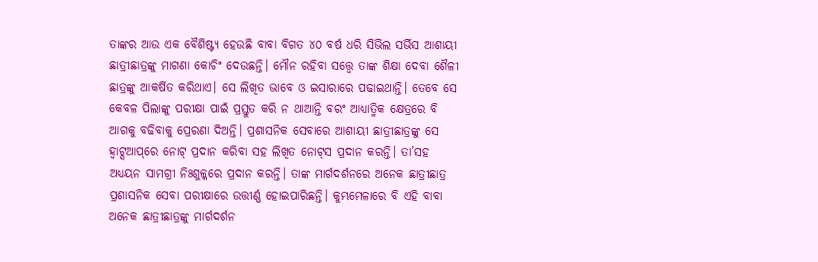ତାଙ୍କର ଆଉ ଏକ ବୈଶିଷ୍ଟ୍ୟ ହେଉଛି ବାବା ବିଗତ ୪୦ ବର୍ଷ ଧରି ସିଭିଲ ସର୍ଭିସ ଆଶାୟୀ ଛାତ୍ରୀଛାତ୍ରଙ୍କୁ ମାଗଣା କୋଚିଂ ଦେଉଛନ୍ତି। ମୌନ ରହିବା ସତ୍ତ୍ୱେ ତାଙ୍କ ଶିକ୍ଷା ଦେବା ଶୈଳୀ ଛାତ୍ରଙ୍କୁ ଆକର୍ଷିତ କରିଥାଏ। ସେ ଲିଖିତ ଭାବେ ଓ ଇସାରାରେ ପଢାଇଥାନ୍ତି। ତେବେ ସେ କେବଳ ପିଲାଙ୍କୁ ପରୀକ୍ଷା ପାଇଁ ପ୍ରସ୍ତୁତ କରି ନ ଥାଆନ୍ତି ବରଂ ଆଧ୍ୟାତ୍ମିକ କ୍ଷେତ୍ରରେ ବି ଆଗକୁ ବଢିବାକୁ ପ୍ରେରଣା ଦିଅନ୍ତି। ପ୍ରଶାସନିକ ସେବାରେ ଆଶାୟୀ ଛାତ୍ରୀଛାତ୍ରଙ୍କୁ ସେ ହ୍ବାଟ୍ସଆପ୍‌ରେ ନୋଟ୍‌ ପ୍ରଦାନ କରିବା ସହ ଲିଖିତ ନୋଟ୍‌ସ ପ୍ରଦାନ କରନ୍ତି। ତା’ସହ ଅଧ୍ୟୟନ ସାମଗ୍ରୀ ନିଃଶୁଳ୍କରେ ପ୍ରଦାନ କରନ୍ତି। ତାଙ୍କ ମାର୍ଗଦର୍ଶନରେ ଅନେକ ଛାତ୍ରୀଛାତ୍ର ପ୍ରଶାସନିକ ସେବା ପରୀକ୍ଷାରେ ଉତ୍ତୀର୍ଣ୍ଣ ହୋଇପାରିଛନ୍ତି। କୁମ୍ଭମେଳାରେ ବି ଏହି ବାବା ଅନେକ ଛାତ୍ରୀଛାତ୍ରଙ୍କୁ ମାର୍ଗଦର୍ଶନ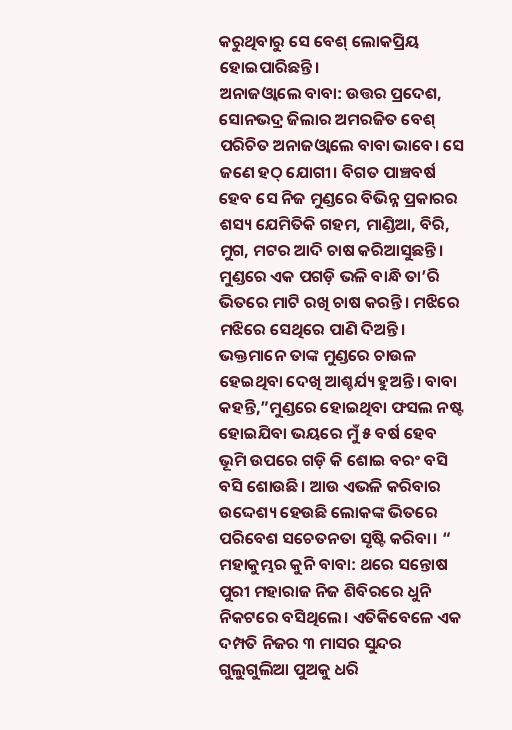କରୁଥିବାରୁ ସେ ବେଶ୍‌ ଲୋକପ୍ରିୟ ହୋଇପାରିଛନ୍ତି।
ଅନାଜଓ୍ବାଲେ ବାବା: ଉତ୍ତର ପ୍ରଦେଶ, ସୋନଭଦ୍ର ଜିଲାର ଅମରଜିତ ବେଶ୍‌ ପରିଚିତ ଅନାଜଓ୍ବାଲେ ବାବା ଭାବେ। ସେ ଜଣେ ହଠ୍‌ ଯୋଗୀ। ବିଗତ ପାଞ୍ଚବର୍ଷ ହେବ ସେ ନିଜ ମୁଣ୍ଡରେ ବିଭିନ୍ନ ପ୍ରକାରର ଶସ୍ୟ ଯେମିତିକି ଗହମ, ମାଣ୍ଡିଆ, ବିରି, ମୁଗ, ମଟର ଆଦି ଚାଷ କରିଆସୁଛନ୍ତି। ମୁଣ୍ଡରେ ଏକ ପଗଡ଼ି ଭଳି ବାନ୍ଧି ତା’ରି ଭିତରେ ମାଟି ରଖି ଚାଷ କରନ୍ତି। ମଝିରେ ମଝିରେ ସେଥିରେ ପାଣି ଦିଅନ୍ତି। ଭକ୍ତମାନେ ତାଙ୍କ ମୁଣ୍ଡରେ ଚାଉଳ ହେଇଥିବା ଦେଖି ଆଶ୍ଚର୍ଯ୍ୟ ହୁଅନ୍ତି। ବାବା କହନ୍ତି,”ମୁଣ୍ଡରେ ହୋଇଥିବା ଫସଲ ନଷ୍ଟ ହୋଇଯିବା ଭୟରେ ମୁଁ ୫ ବର୍ଷ ହେବ ଭୂମି ଉପରେ ଗଡ଼ି କି ଶୋଇ ବରଂ ବସି ବସି ଶୋଉଛି। ଆଉ ଏଭଳି କରିବାର ଉଦ୍ଦେଶ୍ୟ ହେଉଛି ଲୋକଙ୍କ ଭିତରେ ପରିବେଶ ସଚେତନତା ସୃଷ୍ଟି କରିବା। “
ମହାକୁମ୍ଭର କୁନି ବାବା: ଥରେ ସନ୍ତୋଷ ପୁରୀ ମହାରାଜ ନିଜ ଶିବିରରେ ଧୁନି ନିକଟରେ ବସିଥିଲେ। ଏତିକିବେଳେ ଏକ ଦମ୍ପତି ନିଜର ୩ ମାସର ସୁନ୍ଦର ଗୁଲୁଗୁଲିଆ ପୁଅକୁ ଧରି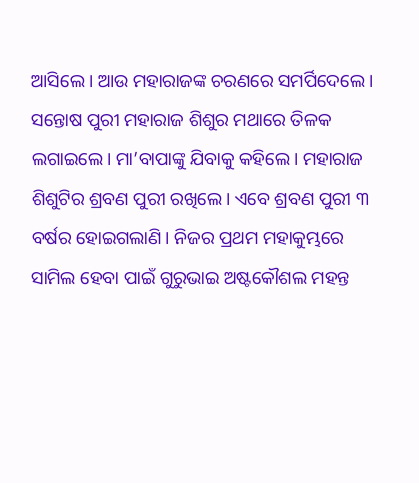ଆସିଲେ। ଆଉ ମହାରାଜଙ୍କ ଚରଣରେ ସମର୍ପିଦେଲେ। ସନ୍ତୋଷ ପୁରୀ ମହାରାଜ ଶିଶୁର ମଥାରେ ତିଳକ ଲଗାଇଲେ। ମା’ବାପାଙ୍କୁ ଯିବାକୁ କହିଲେ। ମହାରାଜ ଶିଶୁଟିର ଶ୍ରବଣ ପୁରୀ ରଖିଲେ। ଏବେ ଶ୍ରବଣ ପୁରୀ ୩ ବର୍ଷର ହୋଇଗଲାଣି। ନିଜର ପ୍ରଥମ ମହାକୁମ୍ଭରେ ସାମିଲ ହେବା ପାଇଁ ଗୁରୁଭାଇ ଅଷ୍ଟକୌଶଲ ମହନ୍ତ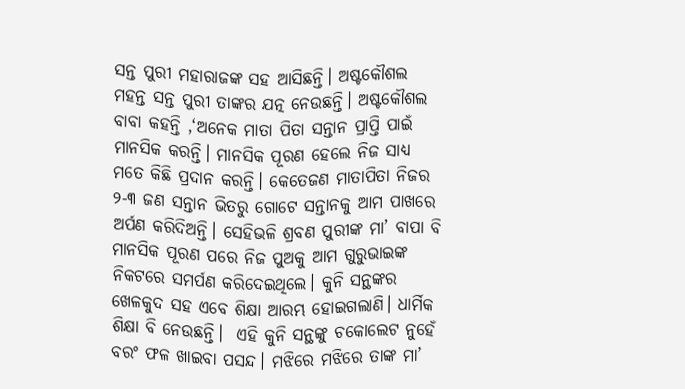ସନ୍ତ ପୁରୀ ମହାରାଜଙ୍କ ସହ ଆସିଛନ୍ତି। ଅଷ୍ଟକୌଶଲ ମହନ୍ତ ସନ୍ତ ପୁରୀ ତାଙ୍କର ଯତ୍ନ ନେଉଛନ୍ତି। ଅଷ୍ଟକୌଶଲ ବାବା କହନ୍ତି ,‘ଅନେକ ମାତା ପିତା ସନ୍ତାନ ପ୍ରାପ୍ତି ପାଇଁ ମାନସିକ କରନ୍ତି। ମାନସିକ ପୂରଣ ହେଲେ ନିଜ ସାଧ୍ୟ ମତେ କିଛି ପ୍ରଦାନ କରନ୍ତି। କେତେଜଣ ମାତାପିତା ନିଜର ୨-୩ ଜଣ ସନ୍ତାନ ଭିତରୁ ଗୋଟେ ସନ୍ତାନକୁ ଆମ ପାଖରେ ଅର୍ପଣ କରିଦିଅନ୍ତି। ସେହିଭଳି ଶ୍ରବଣ ପୁରୀଙ୍କ ମା’ ବାପା ବି ମାନସିକ ପୂରଣ ପରେ ନିଜ ପୁଅକୁ ଆମ ଗୁରୁଭାଇଙ୍କ ନିକଟରେ ସମର୍ପଣ କରିଦେଇଥିଲେ। କୁନି ସନ୍ଥଙ୍କର ଖେଳକୁଦ ସହ ଏବେ ଶିକ୍ଷା ଆରମ୍ଭ ହୋଇଗଲାଣି। ଧାର୍ମିକ ଶିକ୍ଷା ବି ନେଉଛନ୍ତି।  ଏହି କୁନି ସନ୍ଥଙ୍କୁ ଚକୋଲେଟ ନୁହେଁ ବରଂ ଫଳ ଖାଇବା ପସନ୍ଦ। ମଝିରେ ମଝିରେ ତାଙ୍କ ମା’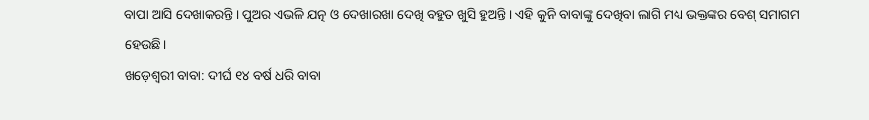ବାପା ଆସି ଦେଖାକରନ୍ତି। ପୁଅର ଏଭଳି ଯତ୍ନ ଓ ଦେଖାରଖା ଦେଖି ବହୁତ ଖୁସି ହୁଅନ୍ତି। ଏହି କୁନି ବାବାଙ୍କୁ ଦେଖିବା ଲାଗି ମଧ୍ୟ ଭକ୍ତଙ୍କର ବେଶ୍‌ ସମାଗମ ହେଉଛି।
ଖଡ଼େଶ୍ୱରୀ ବାବା: ଦୀର୍ଘ ୧୪ ବର୍ଷ ଧରି ବାବା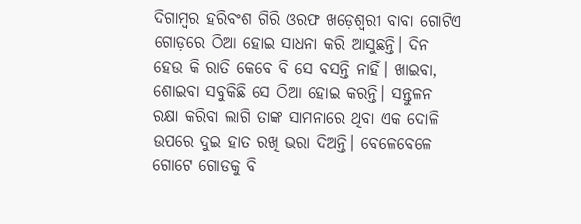ଦିଗାମ୍ବର ହରିବଂଶ ଗିରି ଓରଫ ଖଡ଼େଶ୍ୱରୀ ବାବା ଗୋଟିଏ ଗୋଡ଼ରେ ଠିଆ ହୋଇ ସାଧନା କରି ଆସୁଛନ୍ତି। ଦିନ ହେଉ କି ରାତି କେବେ ବି ସେ ବସନ୍ତି ନାହିଁ। ଖାଇବା, ଶୋଇବା ସବୁକିଛି ସେ ଠିଆ ହୋଇ କରନ୍ତି। ସନ୍ତୁଳନ ରକ୍ଷା କରିବା ଲାଗି ତାଙ୍କ ସାମନାରେ ଥିବା ଏକ ଦୋଳି ଉପରେ ଦୁଇ ହାତ ରଖି ଭରା ଦିଅନ୍ତି। ବେଳେବେଳେ ଗୋଟେ ଗୋଡକୁ ବି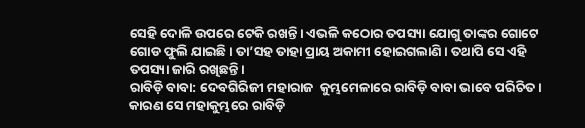ସେହି ଦୋଳି ଉପରେ ଟେକି ରଖନ୍ତି। ଏଭଳି କଠୋର ତପସ୍ୟା ଯୋଗୁ ତାଙ୍କର ଗୋଟେ ଗୋଡ ଫୁଲି ଯାଇଛି। ତା’ସହ ତାହା ପ୍ରାୟ ଅକାମୀ ହୋଇଗଲାଣି। ତଥାପି ସେ ଏହି ତପସ୍ୟା ଜାରି ରଖିଛନ୍ତି।
ରାବିଡ଼ି ବାବା: ଦେବଗିରିଜୀ ମହାରାଜ  କୁମ୍ଭମେଳାରେ ରାବିଡ଼ି ବାବା ଭାବେ ପରିଚିତ। କାରଣ ସେ ମହାକୁମ୍ଭରେ ରାବିଡ଼ି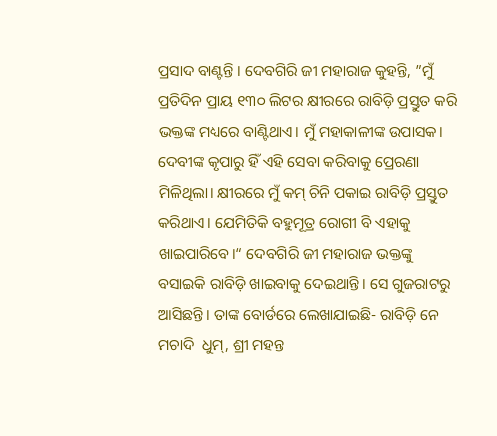ପ୍ରସାଦ ବାଣ୍ଟନ୍ତି । ଦେବଗିରି ଜୀ ମହାରାଜ କୁହନ୍ତି, ”ମୁଁ ପ୍ରତିଦିନ ପ୍ରାୟ ୧୩୦ ଲିଟର କ୍ଷୀରରେ ରାବିଡ଼ି ପ୍ରସ୍ତୁତ କରି ଭକ୍ତଙ୍କ ମଧ୍ୟରେ ବାଣ୍ଟିଥାଏ। ମୁଁ ମହାକାଳୀଙ୍କ ଉପାସକ। ଦେବୀଙ୍କ କୃପାରୁ ହିଁ ଏହି ସେବା କରିବାକୁ ପ୍ରେରଣା ମିଳିଥିଲା। କ୍ଷୀରରେ ମୁଁ କମ୍‌ ଚିନି ପକାଇ ରାବିଡ଼ି ପ୍ରସ୍ତୁତ କରିଥାଏ। ଯେମିତିକି ବହୁମୂତ୍ର ରୋଗୀ ବି ଏହାକୁ ଖାଇପାରିବେ।“ ଦେବଗିରି ଜୀ ମହାରାଜ ଭକ୍ତଙ୍କୁ ବସାଇକି ରାବିଡ଼ି ଖାଇବାକୁ ଦେଇଥାନ୍ତି। ସେ ଗୁଜରାଟରୁ ଆସିଛନ୍ତି। ତାଙ୍କ ବୋର୍ଡରେ ଲେଖାଯାଇଛି- ରାବିଡ଼ି ନେ ମଚାଦି  ଧୁମ୍‌, ଶ୍ରୀ ମହନ୍ତ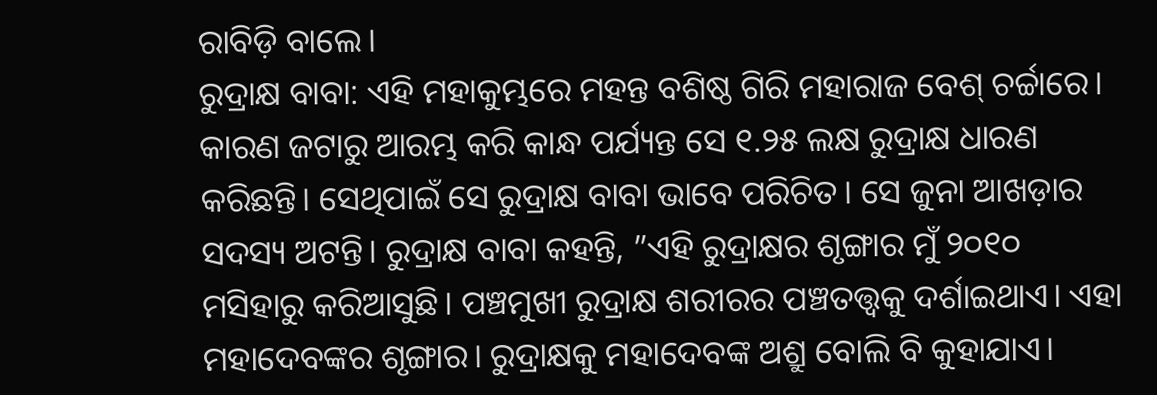ରାବିଡ଼ି ବାଲେ।
ରୁଦ୍ରାକ୍ଷ ବାବା: ଏହି ମହାକୁମ୍ଭରେ ମହନ୍ତ ବଶିଷ୍ଠ ଗିରି ମହାରାଜ ବେଶ୍‌ ଚର୍ଚ୍ଚାରେ। କାରଣ ଜଟାରୁ ଆରମ୍ଭ କରି କାନ୍ଧ ପର୍ଯ୍ୟନ୍ତ ସେ ୧.୨୫ ଲକ୍ଷ ରୁଦ୍ରାକ୍ଷ ଧାରଣ କରିଛନ୍ତି। ସେଥିପାଇଁ ସେ ରୁଦ୍ରାକ୍ଷ ବାବା ଭାବେ ପରିଚିତ। ସେ ଜୁନା ଆଖଡ଼ାର ସଦସ୍ୟ ଅଟନ୍ତି। ରୁଦ୍ରାକ୍ଷ ବାବା କହନ୍ତି, ”ଏହି ରୁଦ୍ରାକ୍ଷର ଶୃଙ୍ଗାର ମୁଁ ୨୦୧୦ ମସିହାରୁ କରିଆସୁଛି। ପଞ୍ଚମୁଖୀ ରୁଦ୍ରାକ୍ଷ ଶରୀରର ପଞ୍ଚତତ୍ତ୍ୱକୁ ଦର୍ଶାଇଥାଏ। ଏହା ମହାଦେବଙ୍କର ଶୃଙ୍ଗାର। ରୁଦ୍ରାକ୍ଷକୁ ମହାଦେବଙ୍କ ଅଶ୍ରୁ ବୋଲି ବି କୁହାଯାଏ।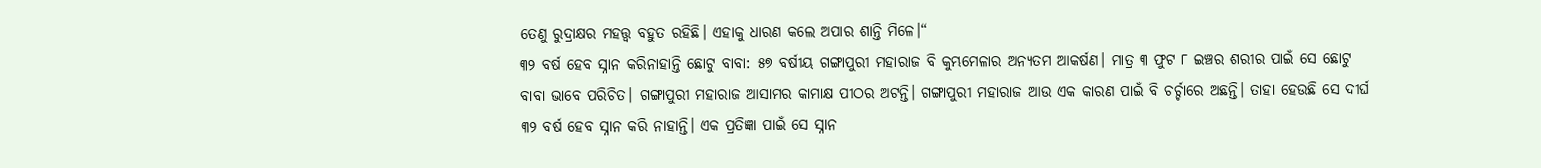ତେଣୁ ରୁଦ୍ରାକ୍ଷର ମହତ୍ତ୍ୱ ବହୁତ ରହିଛି। ଏହାକୁ ଧାରଣ କଲେ ଅପାର ଶାନ୍ତି ମିଳେ।“
୩୨ ବର୍ଷ ହେବ ସ୍ନାନ କରିନାହାନ୍ତି ଛୋଟୁ ବାବା: ୫୭ ବର୍ଷୀୟ ଗଙ୍ଗାପୁରୀ ମହାରାଜ ବି କୁମ୍ଭମେଳାର ଅନ୍ୟତମ ଆକର୍ଷଣ। ମାତ୍ର ୩ ଫୁଟ ୮ ଇଞ୍ଚର ଶରୀର ପାଇଁ ସେ ଛୋଟୁ ବାବା ଭାବେ ପରିଚିତ। ଗଙ୍ଗାପୁରୀ ମହାରାଜ ଆସାମର କାମାକ୍ଷ ପୀଠର ଅଟନ୍ତି। ଗଙ୍ଗାପୁରୀ ମହାରାଜ ଆଉ ଏକ କାରଣ ପାଇଁ ବି ଚର୍ଚ୍ଚାରେ ଅଛନ୍ତି। ତାହା ହେଉଛି ସେ ଦୀର୍ଘ ୩୨ ବର୍ଷ ହେବ ସ୍ନାନ କରି ନାହାନ୍ତି। ଏକ ପ୍ରତିଜ୍ଞା ପାଇଁ ସେ ସ୍ନାନ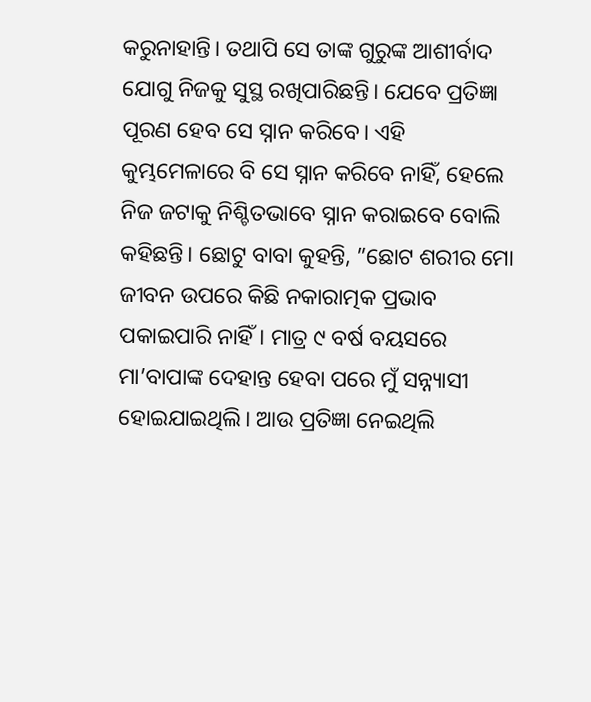କରୁନାହାନ୍ତି। ତଥାପି ସେ ତାଙ୍କ ଗୁରୁଙ୍କ ଆଶୀର୍ବାଦ ଯୋଗୁ ନିଜକୁ ସୁସ୍ଥ ରଖିପାରିଛନ୍ତି। ଯେବେ ପ୍ରତିଜ୍ଞା ପୂରଣ ହେବ ସେ ସ୍ନାନ କରିବେ। ଏହି କୁମ୍ଭମେଳାରେ ବି ସେ ସ୍ନାନ କରିବେ ନାହିଁ, ହେଲେ ନିଜ ଜଟାକୁ ନିଶ୍ଚିତଭାବେ ସ୍ନାନ କରାଇବେ ବୋଲି କହିଛନ୍ତି। ଛୋଟୁ ବାବା କୁହନ୍ତି, ”ଛୋଟ ଶରୀର ମୋ ଜୀବନ ଉପରେ କିଛି ନକାରାତ୍ମକ ପ୍ରଭାବ ପକାଇପାରି ନାହିଁ। ମାତ୍ର ୯ ବର୍ଷ ବୟସରେ ମା’ବାପାଙ୍କ ଦେହାନ୍ତ ହେବା ପରେ ମୁଁ ସନ୍ନ୍ୟାସୀ ହୋଇଯାଇଥିଲି। ଆଉ ପ୍ରତିଜ୍ଞା ନେଇଥିଲି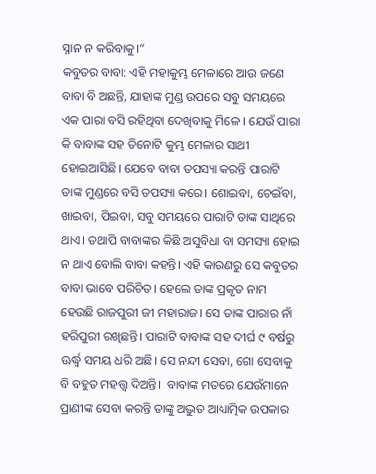ସ୍ନାନ ନ କରିବାକୁ।“
କବୁତର ବାବା: ଏହି ମହାକୁମ୍ଭ ମେଳାରେ ଆଉ ଜଣେ ବାବା ବି ଅଛନ୍ତି, ଯାହାଙ୍କ ମୁଣ୍ଡ ଉପରେ ସବୁ ସମୟରେ ଏକ ପାରା ବସି ରହିଥିବା ଦେଖିବାକୁ ମିଳେ । ଯେଉଁ ପାରା କି ବାବାଙ୍କ ସହ ତିନୋଟି କୁମ୍ଭ ମେଳାର ସାଥୀ ହୋଇଆସିଛି। ଯେବେ ବାବା ତପସ୍ୟା କରନ୍ତି ପାରାଟି ତାଙ୍କ ମୁଣ୍ଡରେ ବସି ତପସ୍ୟା କରେ। ଶୋଇବା, ଚେଇଁବା, ଖାଇବା, ପିଇବା, ସବୁ ସମୟରେ ପାରାଟି ତାଙ୍କ ସାଥିରେ ଥାଏ। ତଥାପି ବାବାଙ୍କର କିଛି ଅସୁବିଧା ବା ସମସ୍ୟା ହୋଇ ନ ଥାଏ ବୋଲି ବାବା କହନ୍ତି। ଏହି କାରଣରୁ ସେ କବୁତର ବାବା ଭାବେ ପରିଚିତ। ହେଲେ ତାଙ୍କ ପ୍ରକୃତ ନାମ ହେଉଛି ରାଜପୁରୀ ଜୀ ମହାରାଜ। ସେ ତାଙ୍କ ପାରାର ନାଁ  ହରିପୁରୀ ରଖିଛନ୍ତି। ପାରାଟି ବାବାଙ୍କ ସହ ଦୀର୍ଘ ୯ ବର୍ଷରୁ ଊର୍ଦ୍ଧ୍ୱ ସମୟ ଧରି ଅଛି। ସେ ନନ୍ଦୀ ସେବା, ଗୋ ସେବାକୁ ବି ବହୁତ ମହତ୍ତ୍ୱ ଦିଅନ୍ତି।  ବାବାଙ୍କ ମତରେ ଯେଉଁମାନେ ପ୍ରାଣୀଙ୍କ ସେବା କରନ୍ତି ତାଙ୍କୁ ଅଦ୍ଭୁତ ଆଧ୍ୟାତ୍ମିକ ଉପକାର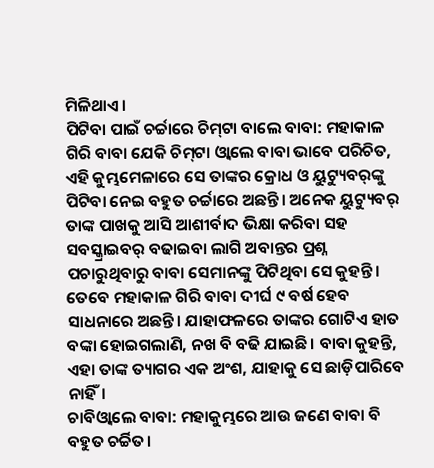ମିଳିଥାଏ।
ପିଟିବା ପାଇଁ ଚର୍ଚ୍ଚାରେ ଚିମ୍‌ଟା ବାଲେ ବାବା: ମହାକାଳ ଗିରି ବାବା ଯେକି ଚିମ୍‌ଟା ଓ୍ବାଲେ ବାବା ଭାବେ ପରିଚିତ, ଏହି କୁମ୍ଭମେଳାରେ ସେ ତାଙ୍କର କ୍ରୋଧ ଓ ୟୁଟ୍ୟୁବର୍‌ଙ୍କୁ ପିଟିବା ନେଇ ବହୁତ ଚର୍ଚ୍ଚାରେ ଅଛନ୍ତି। ଅନେକ ୟୁଟ୍ୟୁବର୍‌ ତାଙ୍କ ପାଖକୁ ଆସି ଆଶୀର୍ବାଦ ଭିକ୍ଷା କରିବା ସହ ସବସ୍କ୍ରାଇବର୍‌ ବଢାଇବା ଲାଗି ଅବାନ୍ତର ପ୍ରଶ୍ନ ପଚାରୁଥିବାରୁ ବାବା ସେମାନଙ୍କୁ ପିଟିଥିବା ସେ କୁହନ୍ତି। ତେବେ ମହାକାଳ ଗିରି ବାବା ଦୀର୍ଘ ୯ ବର୍ଷ ହେବ ସାଧନାରେ ଅଛନ୍ତି। ଯାହାଫଳରେ ତାଙ୍କର ଗୋଟିଏ ହାତ ବଙ୍କା ହୋଇଗଲାଣି, ନଖ ବି ବଢି ଯାଇଛି। ବାବା କୁହନ୍ତି, ଏହା ତାଙ୍କ ତ୍ୟାଗର ଏକ ଅଂଶ, ଯାହାକୁ ସେ ଛାଡ଼ିପାରିବେ ନାହିଁ।
ଚାବିଓ୍ବାଲେ ବାବା: ମହାକୁମ୍ଭରେ ଆଉ ଜଣେ ବାବା ବି ବହୁତ ଚର୍ଚ୍ଚିତ।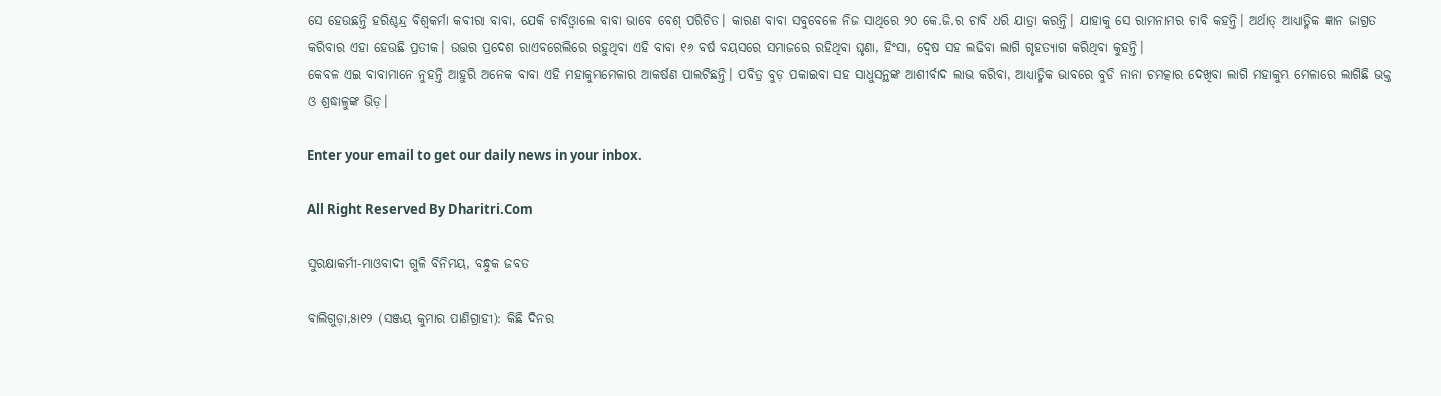ସେ ହେଉଛନ୍ତି ହରିଶ୍ଚନ୍ଦ୍ର ବିଶ୍ୱକର୍ମା କବୀରା ବାବା, ଯେକି ଚାବିଓ୍ବାଲେ ବାବା ଭାବେ ବେଶ୍‌ ପରିଚିତ। କାରଣ ବାବା ସବୁବେଳେ ନିଜ ସାଥିରେ ୨୦ କେ.ଜି.ର ଚାବି ଧରି ଯାତ୍ରା କରନ୍ତି। ଯାହାକୁ ସେ ରାମନାମର ଚାବି କହନ୍ତି। ଅର୍ଥାତ୍‌ ଆଧ୍ୟାତ୍ମିକ ଜ୍ଞାନ ଜାଗ୍ରତ କରିବାର ଏହା ହେଉଛି ପ୍ରତୀକ। ଉତ୍ତର ପ୍ରଦେଶ ରାଏବରେଲିରେ ରହୁଥିବା ଏହି ବାବା ୧୬ ବର୍ଷ ବୟସରେ ସମାଜରେ ରହିଥିବା ଘୃଣା, ହିଂସା, ଦ୍ୱେଷ ସହ ଲଢିବା ଲାଗି ଗୃହତ୍ୟାଗ କରିଥିବା କୁହନ୍ତି।
କେବଳ ଏଇ ବାବାମାନେ ନୁହନ୍ତି ଆହୁରି ଅନେକ ବାବା ଏହି ମହାକୁମ୍ଭମେଳାର ଆକର୍ଷଣ ପାଲଟିଛନ୍ତି। ପବିତ୍ର ବୁଡ଼ ପକାଇବା ସହ ସାଧୁସନ୍ଥଙ୍କ ଆଶୀର୍ବାଦ ଲାଭ କରିବା, ଆଧ୍ୟାତ୍ମିକ ଭାବରେ ବୁଡି ନାନା ଚମତ୍କାର ଦେଖିବା ଲାଗି ମହାକୁମ୍ଭ ମେଳାରେ ଲାଗିଛି ଭକ୍ତ ଓ ଶ୍ରଦ୍ଧାଳୁଙ୍କ ଭିଡ଼।

Enter your email to get our daily news in your inbox.

All Right Reserved By Dharitri.Com

ସୁରକ୍ଷାକର୍ମୀ-ମାଓବାଦୀ ଗୁଳି ବିନିମୟ, ବନ୍ଧୁକ ଜବତ

ବାଲିଗୁଡ଼ା,୫ା୧୨ (ସଞ୍ଜୟ କୁମାର ପାଣିଗ୍ରାହୀ): କିଛି ଦିନର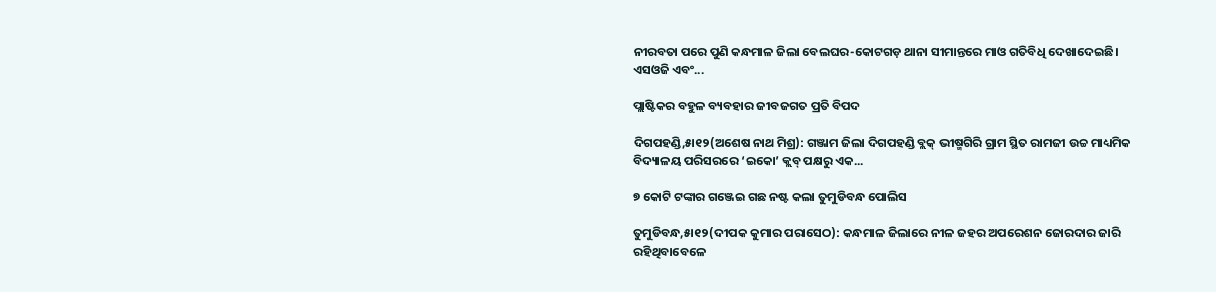ନୀରବତା ପରେ ପୁଣି କନ୍ଧମାଳ ଜିଲା ବେଲଘର-କୋଟଗଡ଼ ଥାନା ସୀମାନ୍ତରେ ମାଓ ଗତିବିଧି ଦେଖାଦେଇଛି। ଏସଓଜି ଏବଂ...

ପ୍ଲାଷ୍ଟିକର ବହୁଳ ବ୍ୟବହାର ଜୀବଜଗତ ପ୍ରତି ବିପଦ

ଦିଗପହଣ୍ଡି,୫ା୧୨(ଅଶେଷ ନାଥ ମିଶ୍ର): ଗଞ୍ଜାମ ଜିଲା ଦିଗପହଣ୍ଡି ବ୍ଲକ୍‌ ଭୀଷ୍ମଗିରି ଗ୍ରାମ ସ୍ଥିତ ରାମଜୀ ଉଚ୍ଚ ମାଧ୍ୟମିକ ବିଦ୍ୟାଳୟ ପରିସରରେ ‘ଇକୋ’ କ୍ଲବ୍‌ ପକ୍ଷରୁ ଏକ...

୭ କୋଟି ଟଙ୍କାର ଗଞ୍ଜେଇ ଗଛ ନଷ୍ଟ କଲା ତୁମୁଡିବନ୍ଧ ପୋଲିସ

ତୁମୁଡିବନ୍ଧ,୫ା୧୨(ଦୀପକ କୁମାର ପରାସେଠ): କନ୍ଧମାଳ ଜିଲାରେ ନୀଳ ଜହର ଅପରେଶନ ଜୋରଦାର ଜାରି ରହିଥିବାବେଳେ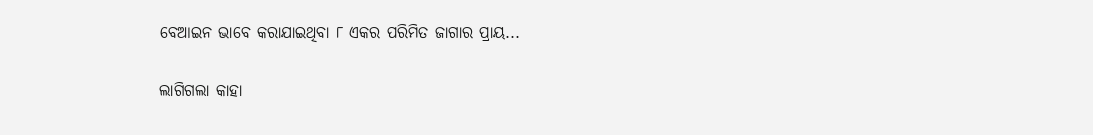ବେଆଇନ ଭାବେ କରାଯାଇଥିବା ୮ ଏକର ପରିମିତ ଜାଗାର ପ୍ରାୟ...

ଲାଗିଗଲା କାହା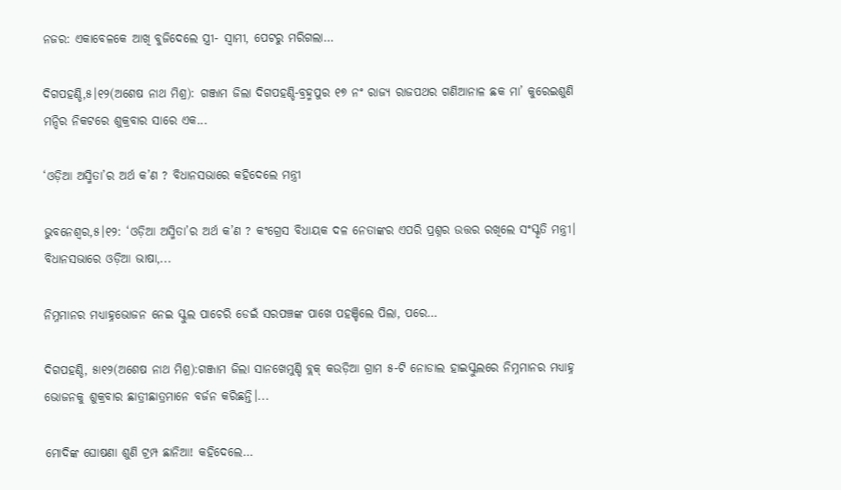ନଜର: ଏକାବେଳକେ ଆଖି ବୁଜିଦେଲେ ସ୍ତ୍ରୀ- ସ୍ବାମୀ, ପେଟରୁ ମରିଗଲା…

ଦିଗପହଣ୍ଡି,୫।୧୨(ଅଶେଷ ନାଥ ମିଶ୍ର): ଗଞ୍ଜାମ ଜିଲା ଦିଗପହଣ୍ଡି-ବ୍ରହ୍ମପୁର ୧୭ ନଂ ରାଜ୍ୟ ରାଜପଥର ଗଣିଆନାଳ ଛକ ମା’ କୁରେଇଶୁଣି ମନ୍ଦିର ନିକଟରେ ଶୁକ୍ରବାର ସାରେ ଏକ...

‘ଓଡ଼ିଆ ଅସ୍ମିତା’ର ଅର୍ଥ କ’ଣ ? ବିଧାନସଭାରେ କହିଦେଲେ ମନ୍ତ୍ରୀ

ଭୁବନେଶ୍ୱର,୫।୧୨: ‘ଓଡ଼ିଆ ଅସ୍ମିତା’ର ଅର୍ଥ କ’ଣ ? କଂଗ୍ରେସ ବିଧାୟକ ଦଳ ନେତାଙ୍କର ଏପରି ପ୍ରଶ୍ନର ଉତ୍ତର ରଖିଲେ ସଂସ୍କୃତି ମନ୍ତ୍ରୀ। ବିଧାନସଭାରେ ଓଡ଼ିଆ ଭାଷା,...

ନିମ୍ନମାନର ମଧ୍ୟାହ୍ନଭୋଜନ ନେଇ ସ୍କୁଲ ପାଚେରି ଡେଇଁ ସରପଞ୍ଚଙ୍କ ପାଖେ ପହଞ୍ଚିଲେ ପିଲା, ପରେ…

ଦିଗପହଣ୍ଡି, ୫ା୧୨(ଅଶେଷ ନାଥ ମିଶ୍ର):ଗଞ୍ଜାମ ଜିଲା ସାନଖେମୁଣ୍ଡି ବ୍ଲକ୍‌ କଉଡ଼ିଆ ଗ୍ରାମ ୫-ଟି ନୋଡାଲ ହାଇସ୍କୁଲରେ ନିମ୍ନମାନର ମଧ୍ୟାହ୍ନ ଭୋଜନକୁ ଶୁକ୍ରବାର ଛାତ୍ରୀଛାତ୍ରମାନେ ବର୍ଜନ କରିଛନ୍ତି।...

ମୋଦିଙ୍କ ଘୋଷଣା ଶୁଣି ଟ୍ରମ୍ପ ଛାନିଆ! କହିଦେଲେ…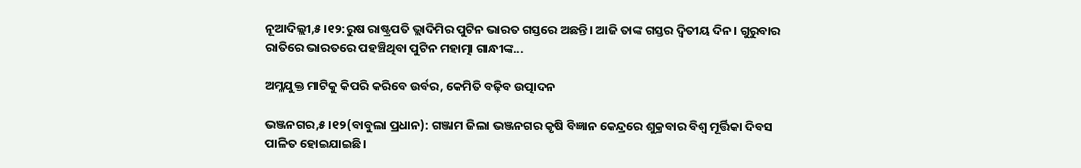ନୂଆଦିଲ୍ଲୀ,୫।୧୨:ରୁଷ ରାଷ୍ଟ୍ରପତି ଭ୍ଲାଦିମିର ପୁଟିନ ଭାରତ ଗସ୍ତରେ ଅଛନ୍ତି। ଆଜି ତାଙ୍କ ଗସ୍ତର ଦ୍ୱିତୀୟ ଦିନ। ଗୁରୁବାର ରାତିରେ ଭାରତରେ ପହଞ୍ଚିଥିବା ପୁଟିନ ମହାତ୍ମା ଗାନ୍ଧୀଙ୍କ...

ଅମ୍ଳଯୁକ୍ତ ମାଟିକୁ କିପରି କରିବେ ଉର୍ବର, କେମିତି ବଢ଼ିବ ଉତ୍ପାଦନ

ଭଞ୍ଜନଗର,୫।୧୨(ବାବୁଲା ପ୍ରଧାନ): ଗଞ୍ଜାମ ଜିଲା ଭଞ୍ଜନଗର କୃଷି ବିଜ୍ଞାନ କେନ୍ଦ୍ରରେ ଶୁକ୍ରବାର ବିଶ୍ବ ମୂର୍ତ୍ତିକା ଦିବସ ପାଳିତ ହୋଇଯାଇଛି।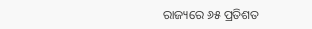ରାଜ୍ୟରେ ୬୫ ପ୍ରତିଶତ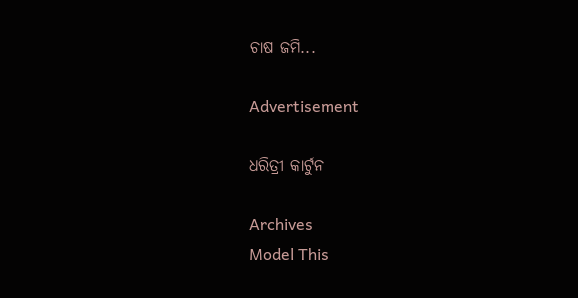ଚାଷ ଜମି...

Advertisement

ଧରିତ୍ରୀ କାର୍ଟୁନ

Archives
Model This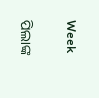Week

ପିଲାଙ୍କ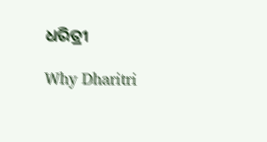ଧରିତ୍ରୀ

Why Dharitri